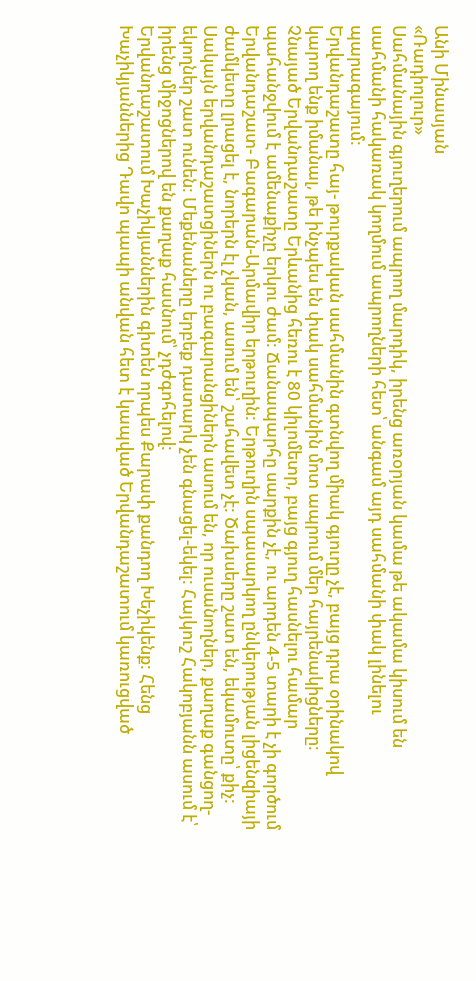Անի Մինասյան
«Ռադիոլուր»
Սահմանային գյուղերում ապրող մարդիկ, իրենց առօրյան կամա թե ակամա կիսում են սահմանի հակառակ կողմում ապրողների հետ՝ անգամ այդ սահմանի փակ լինելու պարագայում:
Երվանդաշատը հայ- թուրքական սահմանին գտնվող միակ գյուղը չէ, բայց դրա օրինակով կարող ենք իմանալ, թե ինչպես են փակ սահմանին մոտ ապրում մեր հայրենակիցները։
Չնայած Երվանդաշատը Երևանից հեռու է 80 կիլոմետր, բայց գյուղ հասնելու համար պահանջվում է ամենաքիչը երկու ժամ: Ճանապարհը սարքին չէ, ու արդեն 4-5 տարի է չի գործում Երվանդաշատ- Բագարան-Արմավիր երթուղին: Երթուղին սպասարկող ընկերության լիցենզիայի ժամկետը լրացել է, նորերն էլ չկան, ասում են՝ շահավետ չէ: Ծախսերը շատ են, եկամուտը՝ քիչ:
Սակայն երվանդաշատցիներն ու բագարանցիներն ասում են, որ ուսանողներ, քաղաք գանցող-եկողներ շատ ունեն: Մեքենաները երբեք դատարկ չեն գնացել-եկել: Հայկուշ Հակոբյանն ասում է՝ իրենց միջոցներով են քաղաք հասնում՝ չդժգոհելով:
Երվանդաշատում Խաչիկյաններին գիտեն որպես Քարափ քանդող Խեչիկենք: Հենց Խաչիկյաններից Դավո պապի անվան հետ է կապված Երվանդաշատում կառուցված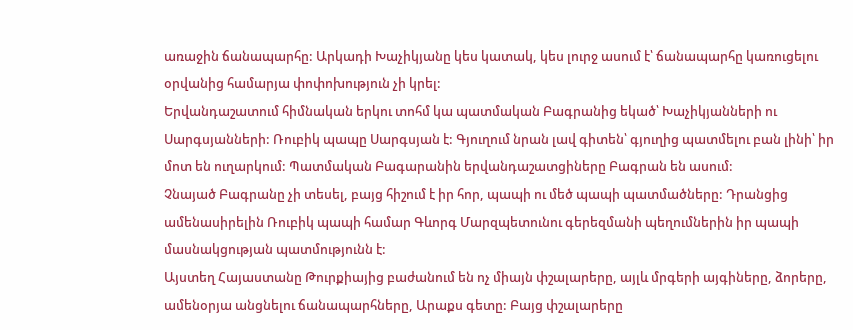առաջին ճանապարհը: Արկադի Խաչիկյանը կես կատակ, կես լուրջ ասում է՝ ճանապարհը կառուցելու օրվանից համարյա փոփոխություն չի կրել:
Երվանդաշատում հիմնական երկու տոհմ կա պատմական Բագրանից եկած՝ Խաչիկյանների ու Սարգսյանների: Ռուբիկ պապը Սարգսյան է: Գյուղում նրան լավ գիտեն՝ գյուղից պատմելու բան լինի՝ իր մոտ են ուղարկում: Պատմական Բագարանին երվանդաշատցիները Բագրան են ասում:
Չնայած Բագրանը չի տեսել, բայց հիշում է իր հոր, պապի ու մեծ պապի պատմածները: Դրանցից ամենասիրելին Ռուբիկ պապի համար Գևորգ Մարզպետունու գերեզմանի պեղումներին իր պապի մասնակցության պատմությունն է:
Այստեղ Հայաստանը Թուրքիայից բաժանում են ոչ միայն փշալարերը, այլև մրգերի այգիները, ձորերը, ամենօրյա անցնելու ճանապարհները, Արաքս գետը: Բայց փշալարերը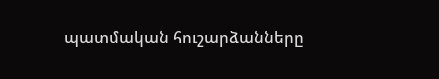պատմական հուշարձանները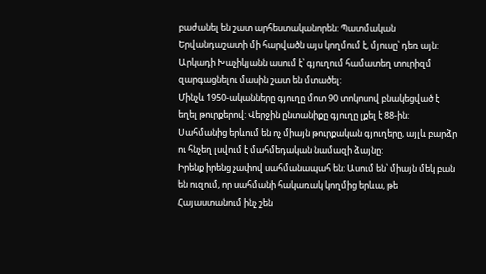բաժանել են շատ արհեստականորեն: Պատմական Երվանդաշատի մի հարվածն այս կողմում է, մյուսը՝ դեռ այն:
Արկադի Խաչիկյանն ասում է՝ գյուղում համատեղ տուրիզմ զարգացնելու մասին շատ են մտածել:
Մինչև 1950-ականները գյուղը մոտ 90 տոկոսով բնակեցված է եղել թուրքերով: Վերջին ընտանիքը գյուղը լքել է 88-ին: Սահմանից երևում են ոչ միայն թուրքական գյուղերը, այլև բարձր ու հնչեղ լսվում է մահմեդական նամազի ձայնը:
Իրենք իրենց չափով սահմանապահ են: Ասում են՝ միայն մեկ բան են ուզում, որ սահմանի հակառակ կողմից երևա, թե Հայաստանում ինչ շեն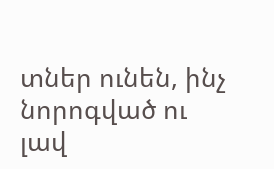տներ ունեն, ինչ նորոգված ու լավ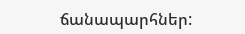ճանապարհներ: